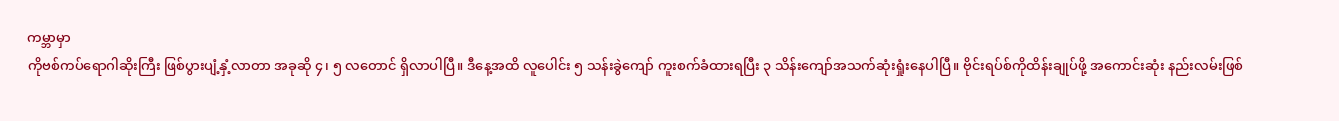ကမ္ဘာမှာ
ကိုဗစ်ကပ်ရောဂါဆိုးကြီး ဖြစ်ပွားပျံ့နှံ့လာတာ အခုဆို ၄၊ ၅ လတောင် ရှိလာပါပြီ။ ဒီနေ့အထိ လူပေါင်း ၅ သန်းခွဲကျော် ကူးစက်ခံထားရပြီး ၃ သိန်းကျော်အသက်ဆုံးရှုံးနေပါပြီ။ ဗိုင်းရပ်စ်ကိုထိန်းချုပ်ဖို့ အကောင်းဆုံး နည်းလမ်းဖြစ်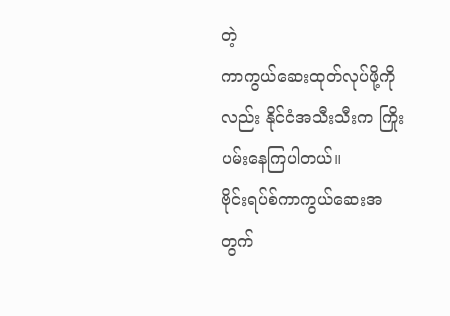တဲ့
ကာကွယ်ဆေးထုတ်လုပ်ဖို့ကိုလည်း နိုင်ငံအသီးသီးက ကြိုးပမ်းနေကြပါတယ်။
ဗိုင်းရပ်စ်ကာကွယ်ဆေးအတွက်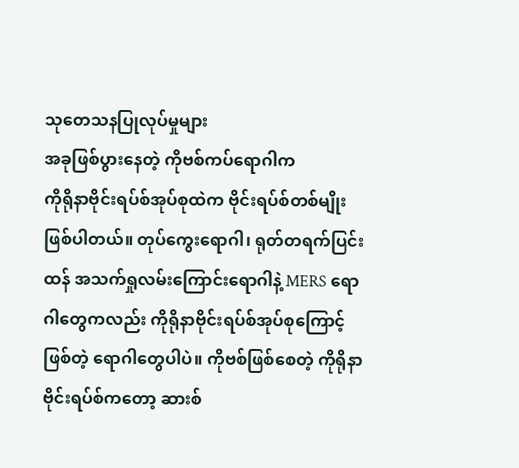သုတေသနပြုလုပ်မှုများ
အခုဖြစ်ပွားနေတဲ့ ကိုဗစ်ကပ်ရောဂါက
ကိုရိုနာဗိုင်းရပ်စ်အုပ်စုထဲက ဗိုင်းရပ်စ်တစ်မျိုးဖြစ်ပါတယ်။ တုပ်ကွေးရောဂါ၊ ရုတ်တရက်ပြင်းထန် အသက်ရှုလမ်းကြောင်းရောဂါနဲ့ MERS ရောဂါတွေကလည်း ကိုရိုနာဗိုင်းရပ်စ်အုပ်စုကြောင့်ဖြစ်တဲ့ ရောဂါတွေပါပဲ။ ကိုဗစ်ဖြစ်စေတဲ့ ကိုရိုနာဗိုင်းရပ်စ်ကတော့ ဆားစ်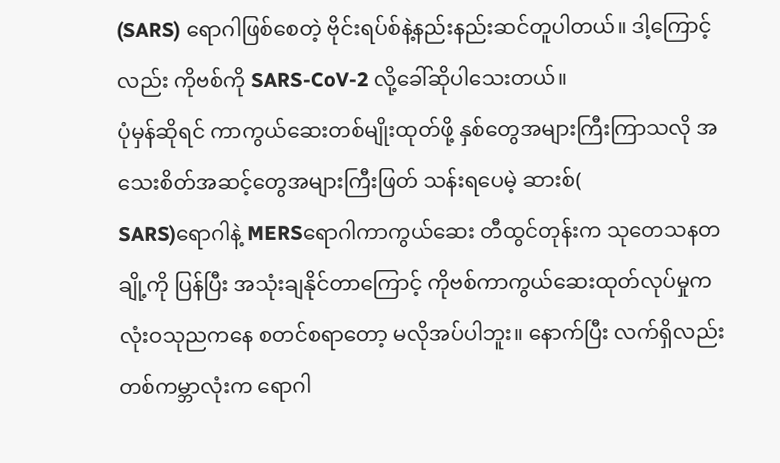(SARS) ရောဂါဖြစ်စေတဲ့ ဗိုင်းရပ်စ်နဲ့နည်းနည်းဆင်တူပါတယ်။ ဒါ့ကြောင့်လည်း ကိုဗစ်ကို SARS-CoV-2 လို့ခေါ်ဆိုပါသေးတယ်။
ပုံမှန်ဆိုရင် ကာကွယ်ဆေးတစ်မျိုးထုတ်ဖို့ နှစ်တွေအများကြီးကြာသလို အသေးစိတ်အဆင့်တွေအများကြီးဖြတ် သန်းရပေမဲ့ ဆားစ်(
SARS)ရောဂါနဲ့ MERSရောဂါကာကွယ်ဆေး တီထွင်တုန်းက သုတေသနတချို့ကို ပြန်ပြီး အသုံးချနိုင်တာကြောင့် ကိုဗစ်ကာကွယ်ဆေးထုတ်လုပ်မှုက လုံးဝသုညကနေ စတင်စရာတော့ မလိုအပ်ပါဘူး။ နောက်ပြီး လက်ရှိလည်း တစ်ကမ္ဘာလုံးက ရောဂါ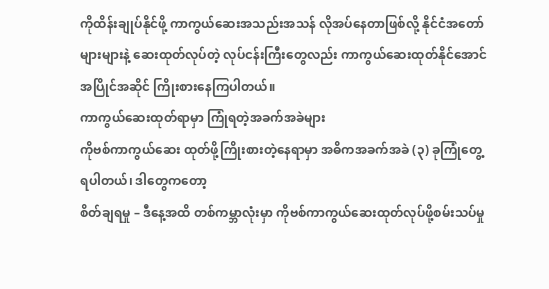ကိုထိန်းချုပ်နိုင်ဖို့ ကာကွယ်ဆေးအသည်းအသန် လိုအပ်နေတာဖြစ်လို့ နိုင်ငံအတော်များများနဲ့ ဆေးထုတ်လုပ်တဲ့ လုပ်ငန်းကြီးတွေလည်း ကာကွယ်ဆေးထုတ်နိုင်အောင် အပြိုင်အဆိုင် ကြိုးစားနေကြပါတယ်။
ကာကွယ်ဆေးထုတ်ရာမှာ ကြုံရတဲ့အခက်အခဲများ
ကိုဗစ်ကာကွယ်ဆေး ထုတ်ဖို့ကြိုးစားတဲ့နေရာမှာ အဓိကအခက်အခဲ (၃) ခုကြုံတွေ့ရပါတယ်၊ ဒါတွေကတော့
စိတ်ချရမှု – ဒီနေ့အထိ တစ်ကမ္ဘာလုံးမှာ ကိုဗစ်ကာကွယ်ဆေးထုတ်လုပ်ဖို့စမ်းသပ်မှု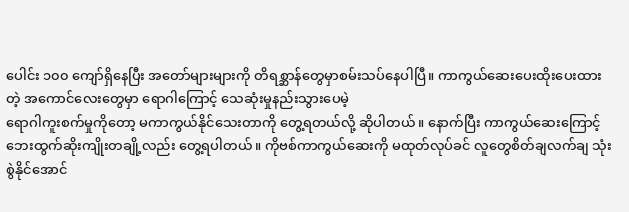ပေါင်း ၁၀၀ ကျော်ရှိနေပြီး အတော်များများကို တိရစ္ဆာန်တွေမှာစမ်းသပ်နေပါပြီ။ ကာကွယ်ဆေးပေးထိုးပေးထားတဲ့ အကောင်လေးတွေမှာ ရောဂါကြောင့် သေဆုံးမှုနည်းသွားပေမဲ့
ရောဂါကူးစက်မှုကိုတော့ မကာကွယ်နိုင်သေးတာကို တွေ့ရတယ်လို့ ဆိုပါတယ်။ နောက်ပြီး ကာကွယ်ဆေးကြောင့်
ဘေးထွက်ဆိုးကျိုးတချို့လည်း တွေ့ရပါတယ်။ ကိုဗစ်ကာကွယ်ဆေးကို မထုတ်လုပ်ခင် လူတွေစိတ်ချလက်ချ သုံးစွဲနိုင်အောင်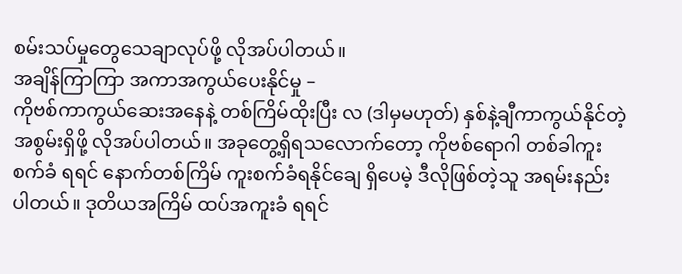စမ်းသပ်မှုတွေသေချာလုပ်ဖို့ လိုအပ်ပါတယ်။
အချိန်ကြာကြာ အကာအကွယ်ပေးနိုင်မှု –
ကိုဗစ်ကာကွယ်ဆေးအနေနဲ့ တစ်ကြိမ်ထိုးပြီး လ (ဒါမှမဟုတ်) နှစ်နဲ့ချီကာကွယ်နိုင်တဲ့ အစွမ်းရှိဖို့ လိုအပ်ပါတယ်။ အခုတွေ့ရှိရသလောက်တော့ ကိုဗစ်ရောဂါ တစ်ခါကူးစက်ခံ ရရင် နောက်တစ်ကြိမ် ကူးစက်ခံရနိုင်ချေ ရှိပေမဲ့ ဒီလိုဖြစ်တဲ့သူ အရမ်းနည်းပါတယ်။ ဒုတိယအကြိမ် ထပ်အကူးခံ ရရင်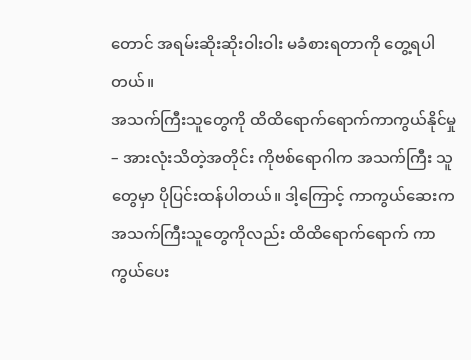တောင် အရမ်းဆိုးဆိုးဝါးဝါး မခံစားရတာကို တွေ့ရပါတယ်။
အသက်ကြီးသူတွေကို ထိထိရောက်ရောက်ကာကွယ်နိုင်မှု – အားလုံးသိတဲ့အတိုင်း ကိုဗစ်ရောဂါက အသက်ကြီး သူတွေမှာ ပိုပြင်းထန်ပါတယ်။ ဒါ့ကြောင့် ကာကွယ်ဆေးက အသက်ကြီးသူတွေကိုလည်း ထိထိရောက်ရောက် ကာကွယ်ပေး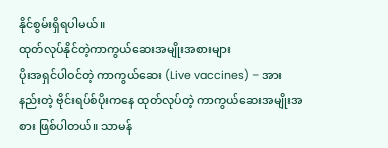နိုင်စွမ်းရှိရပါမယ်။
ထုတ်လုပ်နိုင်တဲ့ကာကွယ်ဆေးအမျိုးအစားများ
ပိုးအရှင်ပါဝင်တဲ့ ကာကွယ်ဆေး (Live vaccines) – အားနည်းတဲ့ ဗိုင်းရပ်စ်ပိုးကနေ ထုတ်လုပ်တဲ့ ကာကွယ်ဆေးအမျိုးအစား ဖြစ်ပါတယ်။ သာမန်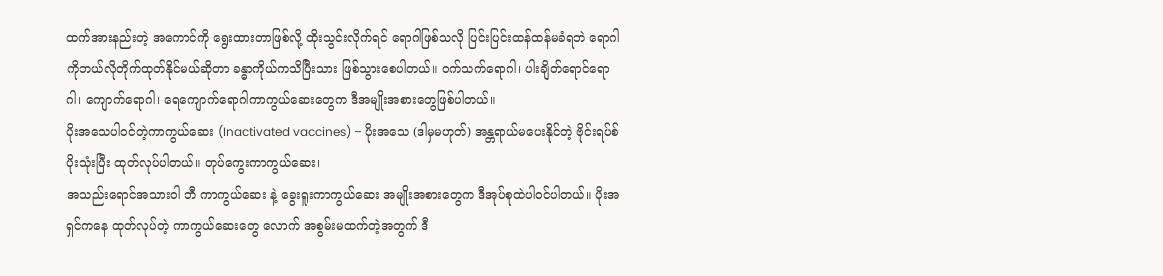ထက်အားနည်းတဲ့ အကောင်ကို ရွေးထားတာဖြစ်လို့ ထိုးသွင်းလိုက်ရင် ရောဂါဖြစ်သလို ပြင်းပြင်းထန်ထန်မခံရဘဲ ရောဂါကိုဘယ်လိုတိုက်ထုတ်နိုင်မယ်ဆိုတာ ခန္ဓာကိုယ်ကသိပြီးသား ဖြစ်သွားစေပါတယ်။ ဝက်သက်ရောဂါ၊ ပါးချိတ်ရောင်ရောဂါ၊ ကျောက်ရောဂါ၊ ရေကျောက်ရောဂါကာကွယ်ဆေးတွေက ဒီအမျိုးအစားတွေဖြစ်ပါတယ်။
ပိုးအသေပါဝင်တဲ့ကာကွယ်ဆေး (Inactivated vaccines) – ပိုးအသေ (ဒါမှမဟုတ်) အန္တရာယ်မပေးနိုင်တဲ့ ဗိုင်းရပ်စ်ပိုးသုံးပြီး ထုတ်လုပ်ပါတယ်။ တုပ်ကွေးကာကွယ်ဆေး၊
အသည်းရောင်အသားဝါ ဘီ ကာကွယ်ဆေး နဲ့ ခွေးရူးကာကွယ်ဆေး အမျိုးအစားတွေက ဒီအုပ်စုထဲပါဝင်ပါတယ်။ ပိုးအရှင်ကနေ ထုတ်လုပ်တဲ့ ကာကွယ်ဆေးတွေ လောက် အစွမ်းမထက်တဲ့အတွက် ဒီ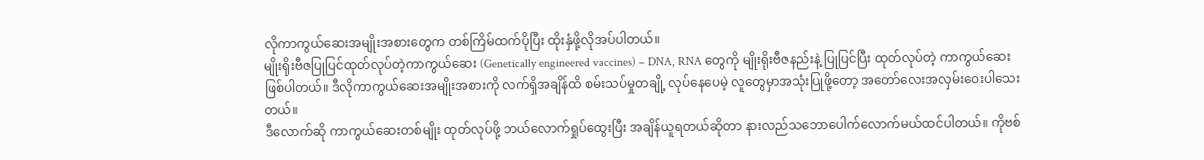လိုကာကွယ်ဆေးအမျိုးအစားတွေက တစ်ကြိမ်ထက်ပိုပြီး ထိုးနှံဖို့လိုအပ်ပါတယ်။
မျိုးရိုးဗီဇပြုပြင်ထုတ်လုပ်တဲ့ကာကွယ်ဆေး (Genetically engineered vaccines) – DNA, RNA တွေကို မျိုးရိုးဗီဇနည်းနဲ့ ပြုပြင်ပြီး ထုတ်လုပ်တဲ့ ကာကွယ်ဆေးဖြစ်ပါတယ်။ ဒီလိုကာကွယ်ဆေးအမျိုးအစားကို လက်ရှိအချိန်ထိ စမ်းသပ်မှုတချို့ လုပ်နေပေမဲ့ လူတွေမှာအသုံးပြုဖို့တော့ အတော်လေးအလှမ်းဝေးပါသေးတယ်။
ဒီလောက်ဆို ကာကွယ်ဆေးတစ်မျိုး ထုတ်လုပ်ဖို့ ဘယ်လောက်ရှုပ်ထွေးပြီး အချိန်ယူရတယ်ဆိုတာ နားလည်သဘောပေါက်လောက်မယ်ထင်ပါတယ်။ ကိုဗစ်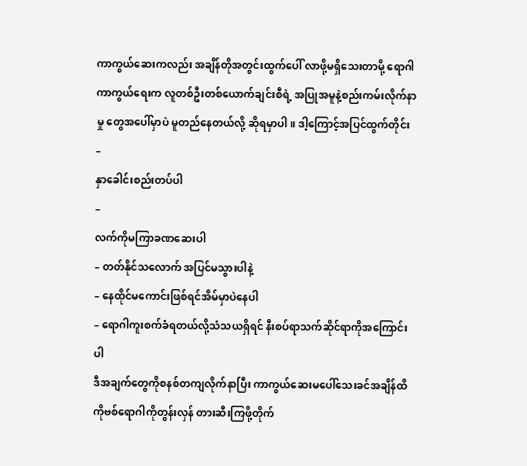ကာကွယ်ဆေးကလည်း အချိန်တိုအတွင်းထွက်ပေါ် လာဖို့မရှိသေးတာမို့ ရောဂါကာကွယ်ရေးက လူတစ်ဦးတစ်ယောက်ချင်းစီရဲ့ အပြုအမူနဲ့စည်းကမ်းလိုက်နာမှု တွေအပေါ်မှာပဲ မူတည်နေတယ်လို့ ဆိုရမှာပါ။ ဒါ့ကြောင့်အပြင်ထွက်တိုင်း
–
နှာခေါင်းစည်းတပ်ပါ
–
လက်ကိုမကြာခဏဆေးပါ
– တတ်နိုင်သလောက် အပြင်မသွားပါနဲ့
– နေထိုင်မကောင်းဖြစ်ရင်အိမ်မှာပဲနေပါ
– ရောဂါကူးစက်ခံရတယ်လို့သံသယရှိရင် နီးစပ်ရာသက်ဆိုင်ရာကိုအကြောင်းပါ
ဒီအချက်တွေကိုစနစ်တကျလိုက်နာပြီး ကာကွယ်ဆေးမပေါ်သေးခင်အချိန်ထိ ကိုဗစ်ရောဂါကိုတွန်းလှန် တားဆီးကြဖို့တိုက်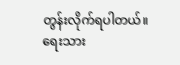တွန်းလိုက်ရပါတယ်။
ရေးသား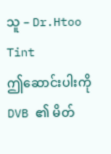သူ – Dr.Htoo Tint
ဤဆောင်းပါးကို DVB ၏ မိတ်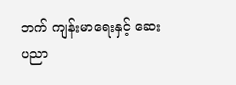ဘက် ကျန်းမာရေးနှင့် ဆေးပညာ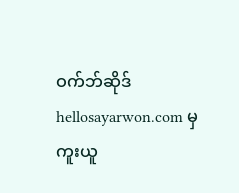ဝက်ဘ်ဆိုဒ် hellosayarwon.com မှ ကူးယူ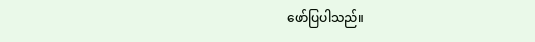ဖော်ပြပါသည်။